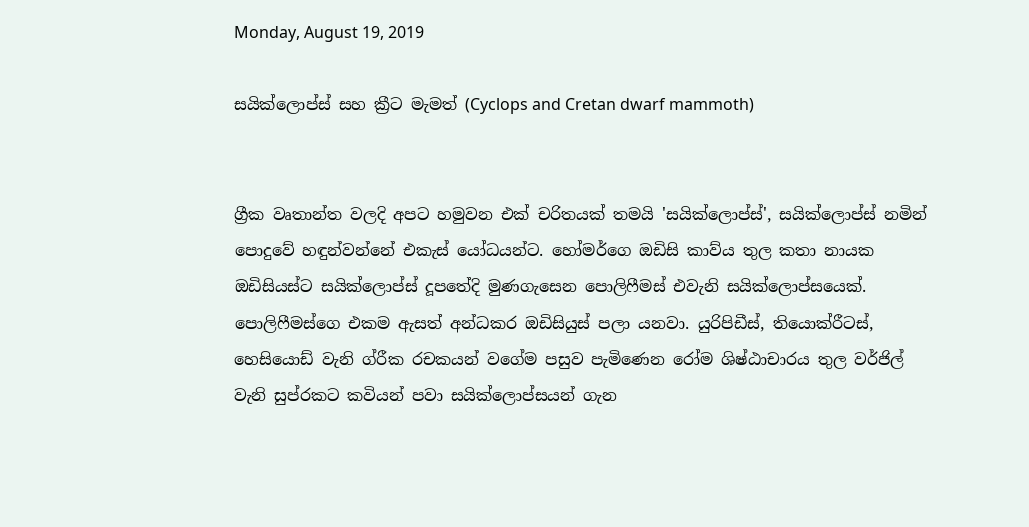Monday, August 19, 2019

සයික්ලොප්ස් සහ ක්‍රීට මැමත් (Cyclops and Cretan dwarf mammoth)


ග්‍රීක වෘතාන්ත වලදි අපට හමුවන එක් චරිතයක් තමයි 'සයික්ලොප්ස්', සයික්ලොප්ස් නමින් පොදුවේ හඳුන්වන්නේ එකැස් යෝධයන්ට. හෝමර්ගෙ ඔඩිසි කාව්ය තුල කතා නායක ඔඩිසියස්ට සයික්ලොප්ස් දූපතේදි මුණගැසෙන පොලිෆීමස් එවැනි සයික්ලොප්සයෙක්. පොලිෆීමස්ගෙ එකම ඇසත් අන්ධකර ඔඩිසියුස් පලා යනවා. යුරිපිඩීස්, තියොක්රීටස්, හෙසියොඩ් වැනි ග්රීක රචකයන් වගේම පසුව පැමිණෙන රෝම ශිෂ්ඨාචාරය තුල වර්ජිල් වැනි සුප්රකට කවියන් පවා සයික්ලොප්සයන් ගැන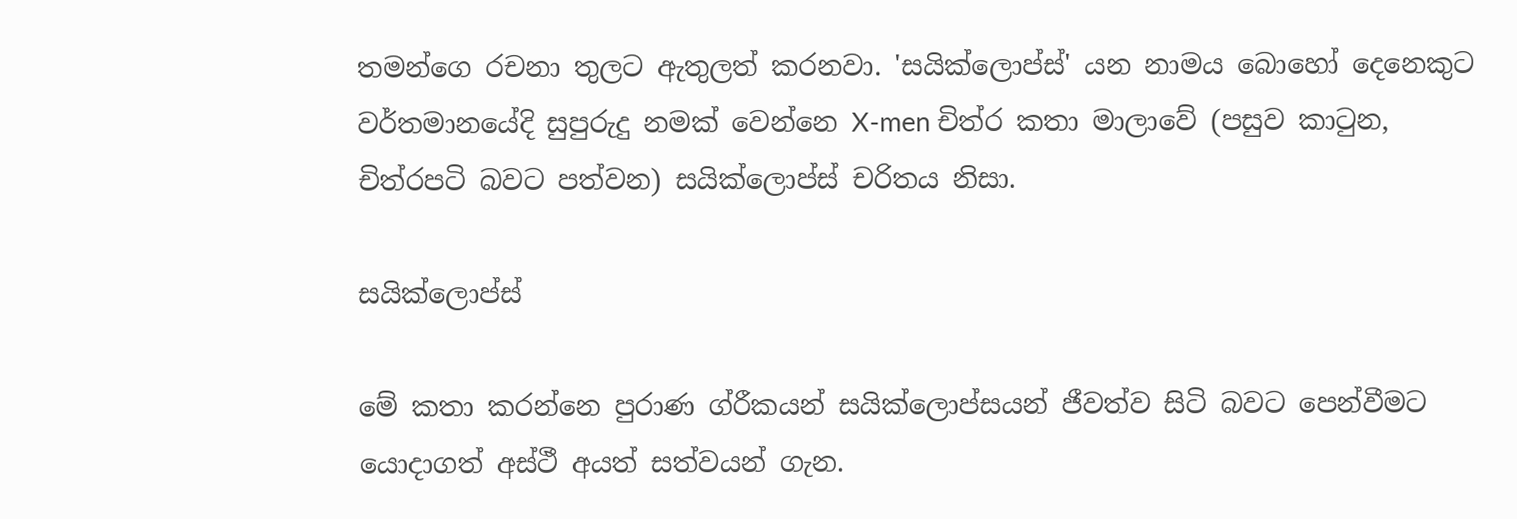තමන්ගෙ රචනා තුලට ඇතුලත් කරනවා. 'සයික්ලොප්ස්' යන නාමය බොහෝ දෙනෙකුට වර්තමානයේදි සුපුරුදු නමක් වෙන්නෙ X-men චිත්ර කතා මාලාවේ (පසුව කාටුන, චිත්රපටි බවට පත්වන) සයික්ලොප්ස් චරිතය නිසා.

සයික්ලොප්ස්

මේ කතා කරන්නෙ පුරාණ ග්රීකයන් සයික්ලොප්සයන් ජීවත්ව සිටි බවට පෙන්වීමට යොදාගත් අස්ථී අයත් සත්වයන් ගැන.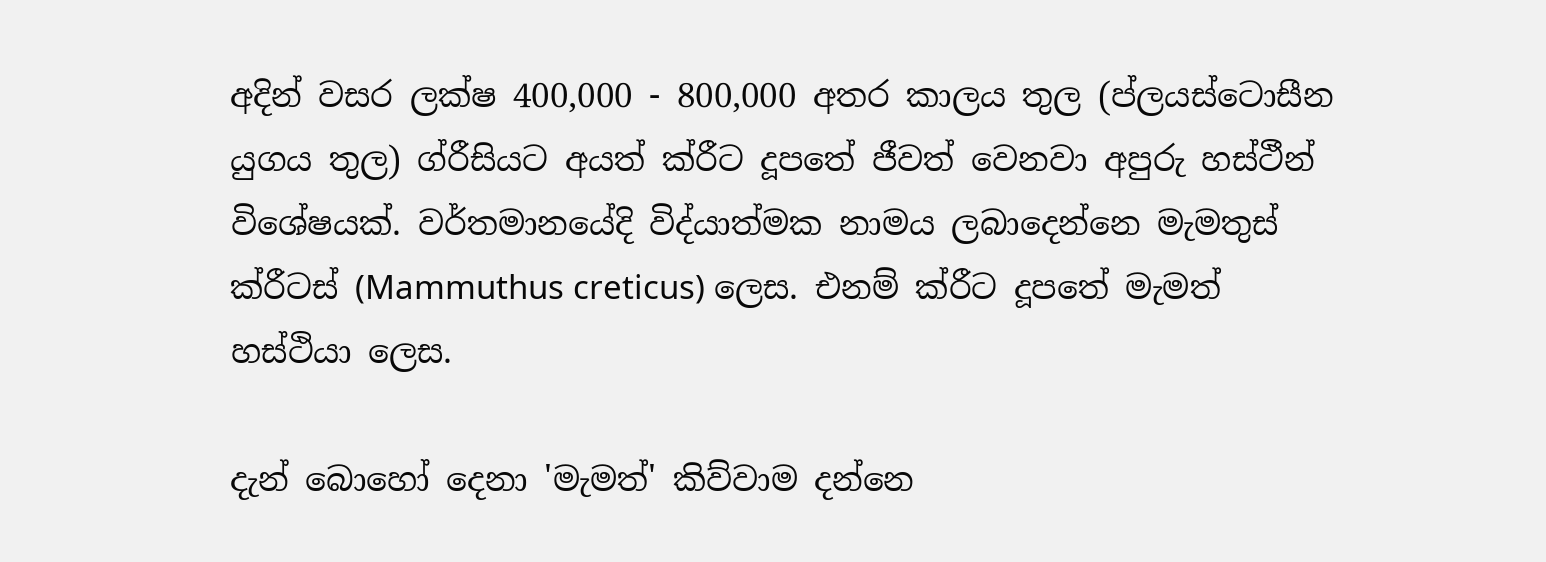අදින් වසර ලක්ෂ 400,000 - 800,000 අතර කාලය තුල (ප්ලයස්ටොසීන යුගය තුල) ග්රීසියට අයත් ක්රීට දූපතේ ජීවත් වෙනවා අපුරු හස්ථීන් විශේෂයක්. වර්තමානයේදි විද්යාත්මක නාමය ලබාදෙන්නෙ මැමතුස් ක්රීටස් (Mammuthus creticus) ලෙස. එනම් ක්රීට දූපතේ මැමත් හස්ථියා ලෙස.

දැන් බොහෝ දෙනා 'මැමත්' කිව්වාම දන්නෙ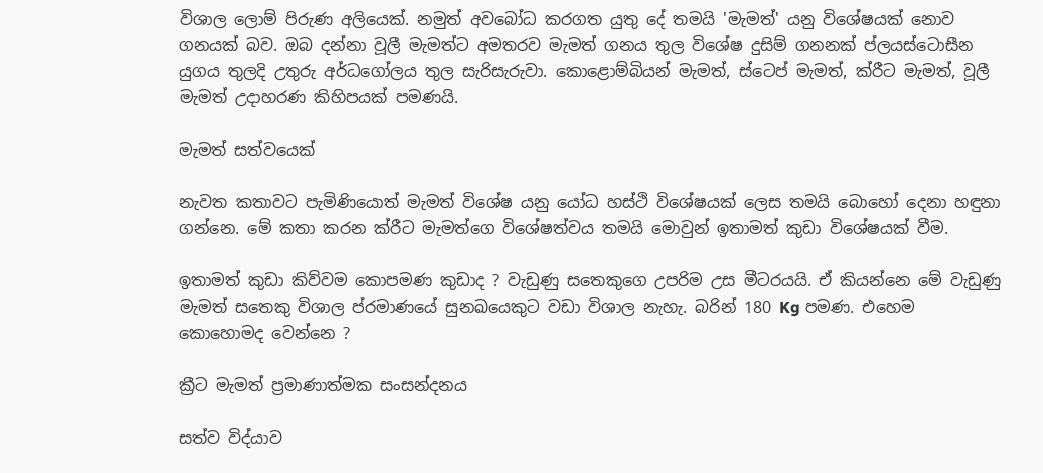විශාල ලොම් පිරුණ අලියෙක්. නමුත් අවබෝධ කරගත යුතු දේ තමයි 'මැමත්' යනු විශේෂයක් නොව ගනයක් බව. ඔබ දන්නා වූලී මැමත්ට අමතරව මැමත් ගනය තුල විශේෂ දුසිම් ගනනක් ප්ලයස්ටොසීන යුගය තුලදි උතුරු අර්ධගෝලය තුල සැරිසැරුවා. කොළොම්බියන් මැමත්, ස්ටෙප් මැමත්, ක්රීට මැමත්, වූලී මැමත් උදාහරණ කිහිපයක් පමණයි.

මැමත් සත්වයෙක්

නැවත කතාවට පැමිණියොත් මැමත් විශේෂ යනු යෝධ හස්ථි විශේෂයක් ලෙස තමයි බොහෝ දෙනා හඳුනා ගන්නෙ. මේ කතා කරන ක්රීට මැමත්ගෙ විශේෂත්වය තමයි මොවුන් ඉතාමත් කුඩා විශේෂයක් වීම.

ඉතාමත් කුඩා කිව්වම කොපමණ කුඩාද ? වැඩුණු සතෙකුගෙ උපරිම උස මීටරයයි. ඒ කියන්නෙ මේ වැඩුණු මැමත් සතෙකු විශාල ප්රමාණයේ සුනඛයෙකුට වඩා විශාල නැහැ. බරින් 180 Kg පමණ. එහෙම කොහොමද වෙන්නෙ ?

ක්‍රීට මැමත් ප්‍රමාණාත්මක සංසන්දනය

සත්ව විද්යාව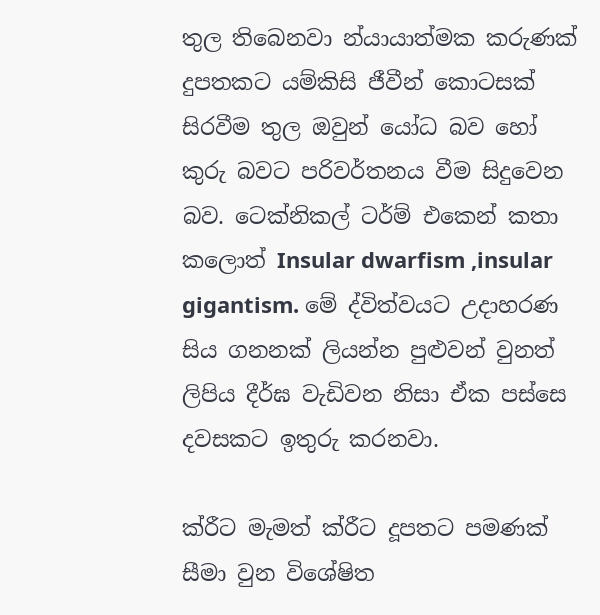තුල තිබෙනවා න්යායාත්මක කරුණක් දුපතකට යම්කිසි ජීවීන් කොටසක් සිරවීම තුල ඔවුන් යෝධ බව හෝ කුරු බවට පරිවර්තනය වීම සිදුවෙන බව. ටෙක්නිකල් ටර්ම් එකෙන් කතා කලොත් Insular dwarfism ,insular gigantism. මේ ද්විත්වයට උදාහරණ සිය ගනනක් ලියන්න පුළුවන් වුනත් ලිපිය දීර්ඝ වැඩිවන නිසා ඒක පස්සෙ දවසකට ඉතුරු කරනවා.

ක්රීට මැමත් ක්රීට දූපතට පමණක් සීමා වුන විශේෂිත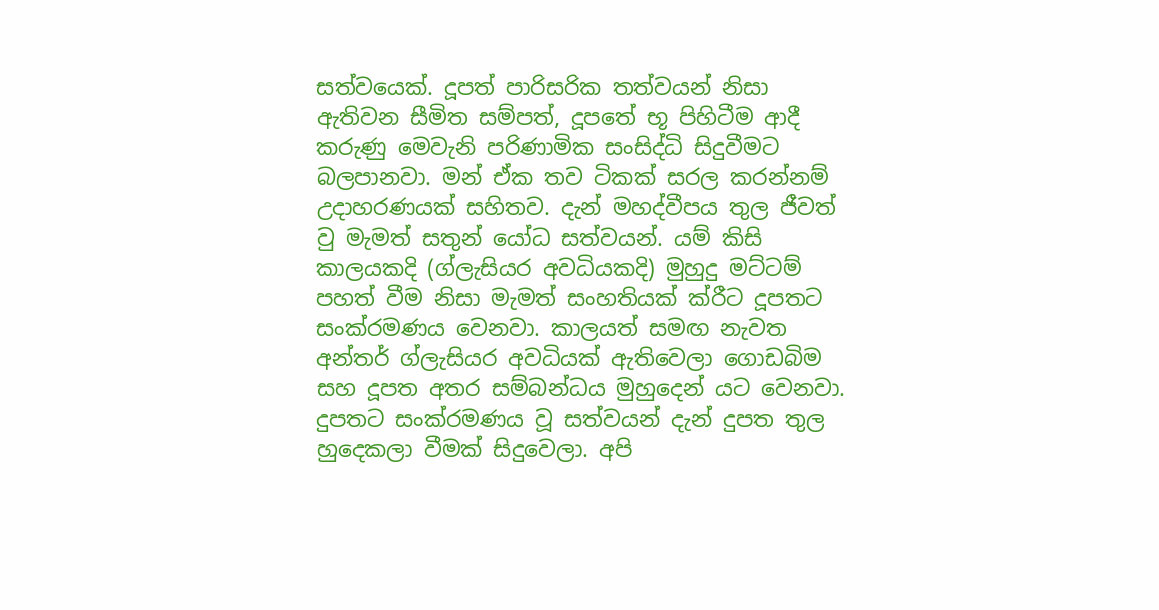සත්වයෙක්. දූපත් පාරිසරික තත්වයන් නිසා ඇතිවන සීමිත සම්පත්, දූපතේ භූ පිහිටීම ආදී කරුණු මෙවැනි පරිණාමික සංසිද්ධි සිදුවීමට බලපානවා. මන් ඒක තව ටිකක් සරල කරන්නම් උදාහරණයක් සහිතව. දැන් මහද්වීපය තුල ජීවත් වු මැමත් සතුන් යෝධ සත්වයන්. යම් කිසි කාලයකදි (ග්ලැසියර අවධියකදි) මුහුදු මට්ටම් පහත් වීම නිසා මැමත් සංහතියක් ක්රීට දූපතට සංක්රමණය වෙනවා. කාලයත් සමඟ නැවත අන්තර් ග්ලැසියර අවධියක් ඇතිවෙලා ගොඩබිම සහ දූපත අතර සම්බන්ධය මුහුදෙන් යට වෙනවා. දුපතට සංක්රමණය වූ සත්වයන් දැන් දුපත තුල හුදෙකලා වීමක් සිදුවෙලා. අපි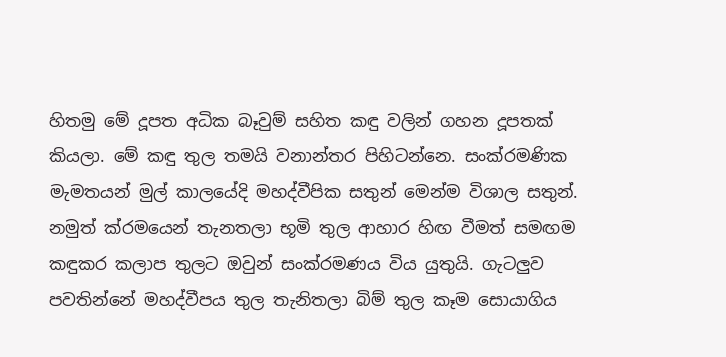හිතමු මේ දූපත අධික බෑවුම් සහිත කඳු වලින් ගහන දූපතක් කියලා. මේ කඳු තුල තමයි වනාන්තර පිහිටන්නෙ. සංක්රමණික මැමතයන් මුල් කාලයේදි මහද්වීපික සතුන් මෙන්ම විශාල සතුන්. නමුත් ක්රමයෙන් තැනතලා භූමි තුල ආහාර හිඟ වීමත් සමඟම කඳුකර කලාප තුලට ඔවුන් සංක්රමණය විය යුතුයි. ගැටලුව පවතින්නේ මහද්වීපය තුල තැනිතලා බිම් තුල කෑම සොයාගිය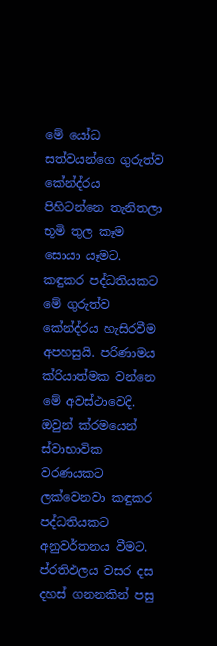මේ යෝධ සත්වයන්ගෙ ගුරුත්ව කේන්ද්රය පිහිටන්නෙ තැනිතලා භූමි තුල කෑම සොයා යෑමට. කඳුකර පද්ධතියකට මේ ගුරුත්ව කේන්ද්රය හැසිරවීම අපහසුයි. පරිණාමය ක්රියාත්මක වන්නෙ මේ අවස්ථාවෙදි. ඔවුන් ක්රමයෙන් ස්වාභාවික වරණයකට ලක්වෙනවා කඳුකර පද්ධතියකට අනුවර්තනය වීමට. ප්රතිඵලය වසර දස දහස් ගනනකින් පසු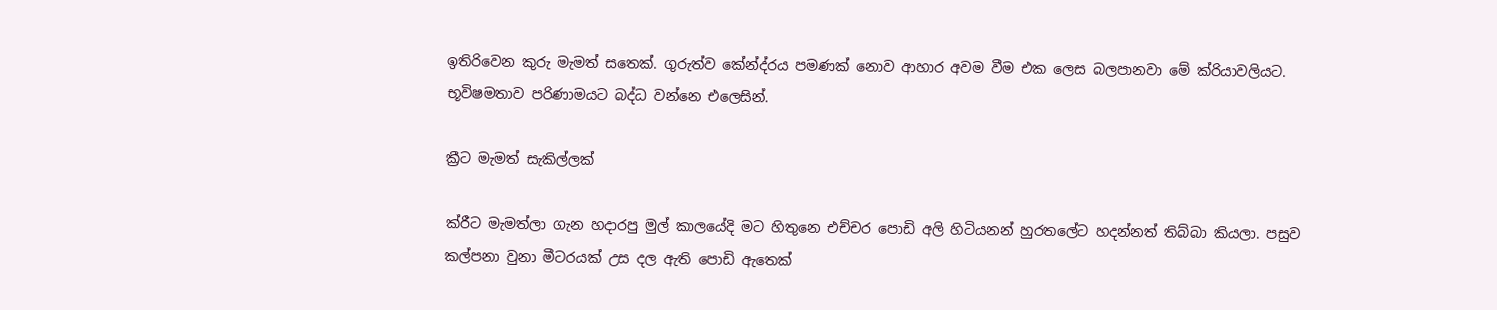ඉතිරිවෙන කුරු මැමත් සතෙක්. ගුරුත්ව කේන්ද්රය පමණක් නොව ආහාර අවම වීම එක ලෙස බලපානවා මේ ක්රියාවලියට. භූවිෂමතාව පරිණාමයට බද්ධ වන්නෙ එලෙසින්.

ක්‍රීට මැමත් සැකිල්ලක්

ක්රීට මැමත්ලා ගැන හදාරපු මුල් කාලයේදි මට හිතුනෙ එච්චර පොඩි අලි හිටියනන් හුරතලේට හදන්නත් තිබ්බා කියලා. පසුව කල්පනා වුනා මීටරයක් උස දල ඇති පොඩි ඇතෙක්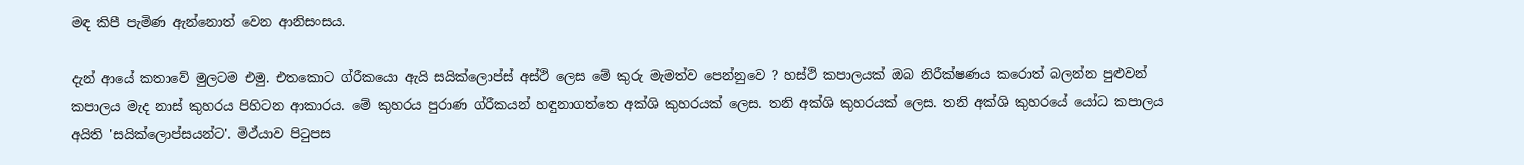මඳ කිපී පැමිණ ඇන්නොත් වෙන ආනිසංසය.

දැන් ආයේ කතාවේ මුලටම එමු. එතකොට ග්රීකයො ඇයි සයික්ලොප්ස් අස්ථි ලෙස මේ කුරු මැමත්ව පෙන්නුවෙ ? හස්ථි කපාලයක් ඔබ නිරීක්ෂණය කරොත් බලන්න පුළුවන් කපාලය මැද නාස් කුහරය පිහිටන ආකාරය. මේ කුහරය පුරාණ ග්රීකයන් හඳුනාගත්තෙ අක්ශි කුහරයක් ලෙස. තනි අක්ශි කුහරයක් ලෙස. තනි අක්ශි කුහරයේ යෝධ කපාලය අයිති 'සයික්ලොප්සයන්ට'. මිථ්යාව පිටුපස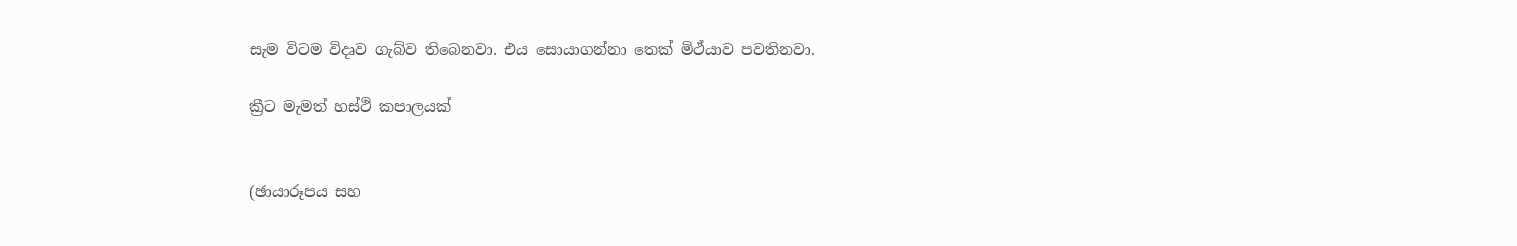සැම විටම විදෘව ගැබ්ව තිබෙනවා. එය සොයාගන්නා තෙක් මිථ්යාව පවතිනවා.

ක්‍රීට මැමත් හස්ථි කපාලයක්


(ඡායාරූපය සහ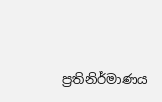ප්‍රතිනිර්මාණය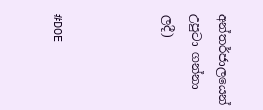අන්තර්ජාලයෙන් උපුටා ගන්නා ලදී)



#DOE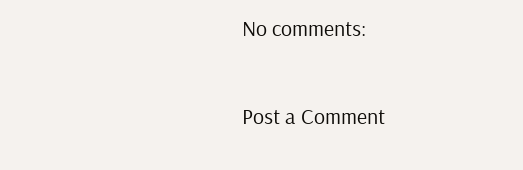No comments:

Post a Comment